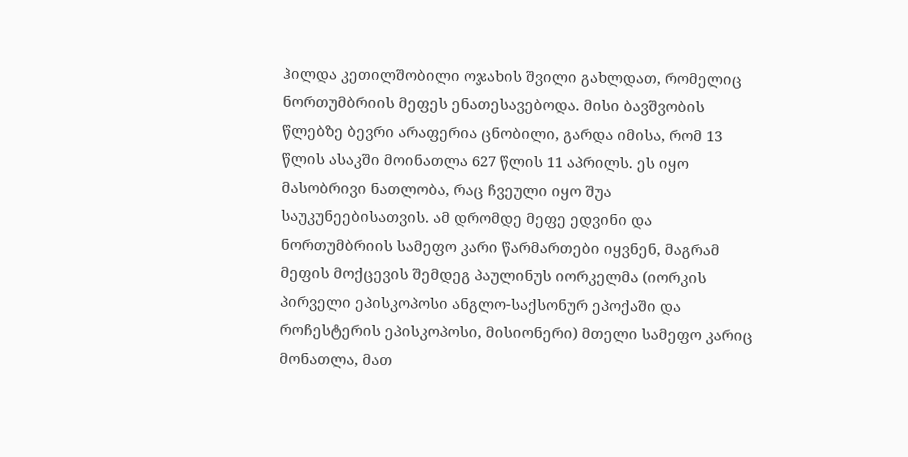ჰილდა კეთილშობილი ოჯახის შვილი გახლდათ, რომელიც ნორთუმბრიის მეფეს ენათესავებოდა. მისი ბავშვობის წლებზე ბევრი არაფერია ცნობილი, გარდა იმისა, რომ 13 წლის ასაკში მოინათლა 627 წლის 11 აპრილს. ეს იყო მასობრივი ნათლობა, რაც ჩვეული იყო შუა საუკუნეებისათვის. ამ დრომდე მეფე ედვინი და ნორთუმბრიის სამეფო კარი წარმართები იყვნენ, მაგრამ მეფის მოქცევის შემდეგ პაულინუს იორკელმა (იორკის პირველი ეპისკოპოსი ანგლო-საქსონურ ეპოქაში და როჩესტერის ეპისკოპოსი, მისიონერი) მთელი სამეფო კარიც მონათლა, მათ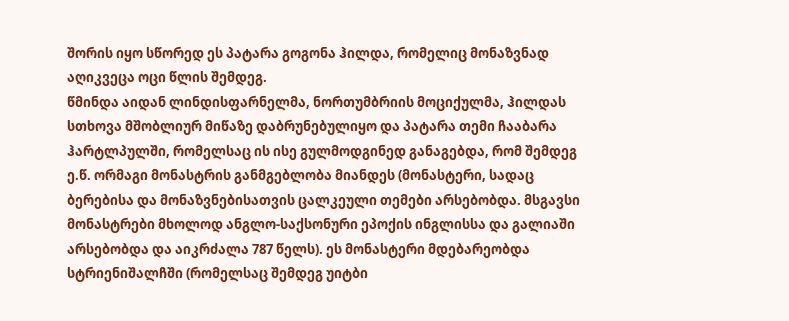შორის იყო სწორედ ეს პატარა გოგონა ჰილდა, რომელიც მონაზვნად აღიკვეცა ოცი წლის შემდეგ.
წმინდა აიდან ლინდისფარნელმა, ნორთუმბრიის მოციქულმა, ჰილდას სთხოვა მშობლიურ მიწაზე დაბრუნებულიყო და პატარა თემი ჩააბარა ჰარტლპულში, რომელსაც ის ისე გულმოდგინედ განაგებდა, რომ შემდეგ ე.წ. ორმაგი მონასტრის განმგებლობა მიანდეს (მონასტერი, სადაც ბერებისა და მონაზვნებისათვის ცალკეული თემები არსებობდა. მსგავსი მონასტრები მხოლოდ ანგლო-საქსონური ეპოქის ინგლისსა და გალიაში არსებობდა და აიკრძალა 787 წელს). ეს მონასტერი მდებარეობდა სტრიენიშალჩში (რომელსაც შემდეგ უიტბი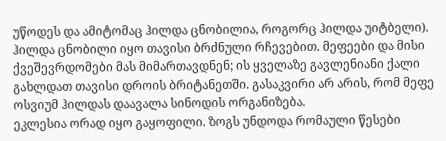უწოდეს და ამიტომაც ჰილდა ცნობილია, როგორც ჰილდა უიტბელი).
ჰილდა ცნობილი იყო თავისი ბრძნული რჩევებით. მეფეები და მისი ქვეშევრდომები მას მიმართავდნენ; ის ყველაზე გავლენიანი ქალი გახლდათ თავისი დროის ბრიტანეთში. გასაკვირი არ არის, რომ მეფე ოსვიუმ ჰილდას დაავალა სინოდის ორგანიზება.
ეკლესია ორად იყო გაყოფილი. ზოგს უნდოდა რომაული წესები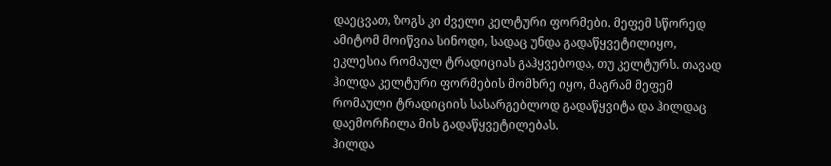დაეცვათ, ზოგს კი ძველი კელტური ფორმები. მეფემ სწორედ ამიტომ მოიწვია სინოდი, სადაც უნდა გადაწყვეტილიყო, ეკლესია რომაულ ტრადიციას გაჰყვებოდა, თუ კელტურს. თავად ჰილდა კელტური ფორმების მომხრე იყო, მაგრამ მეფემ რომაული ტრადიციის სასარგებლოდ გადაწყვიტა და ჰილდაც დაემორჩილა მის გადაწყვეტილებას.
ჰილდა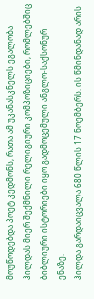მოუწოდებდა პოეტ კედმონს, რათა ამ უკანასკნელს ეგალობა ჰილდას მიერ შექმნილი რელიგიური კომპოზიციები, რომლებშიც ბიბლიური ისტორიები იყო გადმოცემული ანგლო-საქსონურ ენაზე.
ჰილდა გარდაიცვალა 680 წლის 17 ნოემბერს. ის წმინდანად არის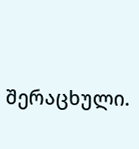შერაცხული.